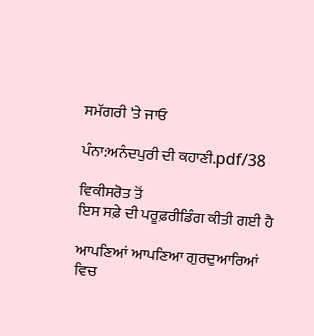ਸਮੱਗਰੀ 'ਤੇ ਜਾਓ

ਪੰਨਾ:ਅਨੰਦਪੁਰੀ ਦੀ ਕਹਾਣੀ.pdf/38

ਵਿਕੀਸਰੋਤ ਤੋਂ
ਇਸ ਸਫ਼ੇ ਦੀ ਪਰੂਫ਼ਰੀਡਿੰਗ ਕੀਤੀ ਗਈ ਹੈ

ਆਪਣਿਆਂ ਆਪਣਿਆ ਗੁਰਦੁਆਰਿਆਂ ਵਿਚ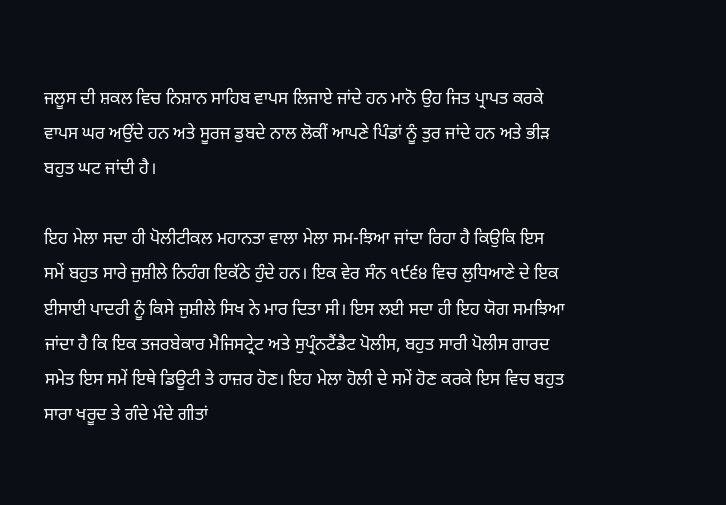ਜਲੂਸ ਦੀ ਸ਼ਕਲ ਵਿਚ ਨਿਸ਼ਾਨ ਸਾਹਿਬ ਵਾਪਸ ਲਿਜਾਏ ਜਾਂਦੇ ਹਨ ਮਾਨੋ ਉਹ ਜਿਤ ਪ੍ਰਾਪਤ ਕਰਕੇ ਵਾਪਸ ਘਰ ਅਉਂਦੇ ਹਨ ਅਤੇ ਸੂਰਜ ਡੁਬਦੇ ਨਾਲ ਲੋਕੀਂ ਆਪਣੇ ਪਿੰਡਾਂ ਨੂੰ ਤੁਰ ਜਾਂਦੇ ਹਨ ਅਤੇ ਭੀੜ ਬਹੁਤ ਘਟ ਜਾਂਦੀ ਹੈ।

ਇਹ ਮੇਲਾ ਸਦਾ ਹੀ ਪੋਲੀਟੀਕਲ ਮਹਾਨਤਾ ਵਾਲਾ ਮੇਲਾ ਸਮ-ਝਿਆ ਜਾਂਦਾ ਰਿਹਾ ਹੈ ਕਿਉਕਿ ਇਸ ਸਮੇਂ ਬਹੁਤ ਸਾਰੇ ਜੁਸ਼ੀਲੇ ਨਿਹੰਗ ਇਕੱਠੇ ਹੁੰਦੇ ਹਨ। ਇਕ ਵੇਰ ਸੰਨ ੧੯੬੪ ਵਿਚ ਲੁਧਿਆਣੇ ਦੇ ਇਕ ਈਸਾਈ ਪਾਦਰੀ ਨੂੰ ਕਿਸੇ ਜੁਸ਼ੀਲੇ ਸਿਖ ਨੇ ਮਾਰ ਦਿਤਾ ਸੀ। ਇਸ ਲਈ ਸਦਾ ਹੀ ਇਹ ਯੋਗ ਸਮਝਿਆ ਜਾਂਦਾ ਹੈ ਕਿ ਇਕ ਤਜਰਬੇਕਾਰ ਮੈਜਿਸਟ੍ਰੇਟ ਅਤੇ ਸੁਪ੍ਰੰਨਟੈਂਡੈਟ ਪੋਲੀਸ, ਬਹੁਤ ਸਾਰੀ ਪੋਲੀਸ ਗਾਰਦ ਸਮੇਤ ਇਸ ਸਮੇਂ ਇਥੇ ਡਿਊਟੀ ਤੇ ਹਾਜ਼ਰ ਹੋਣ। ਇਹ ਮੇਲਾ ਹੋਲੀ ਦੇ ਸਮੇਂ ਹੋਣ ਕਰਕੇ ਇਸ ਵਿਚ ਬਹੁਤ ਸਾਰਾ ਖਰੂਦ ਤੇ ਗੰਦੇ ਮੰਦੇ ਗੀਤਾਂ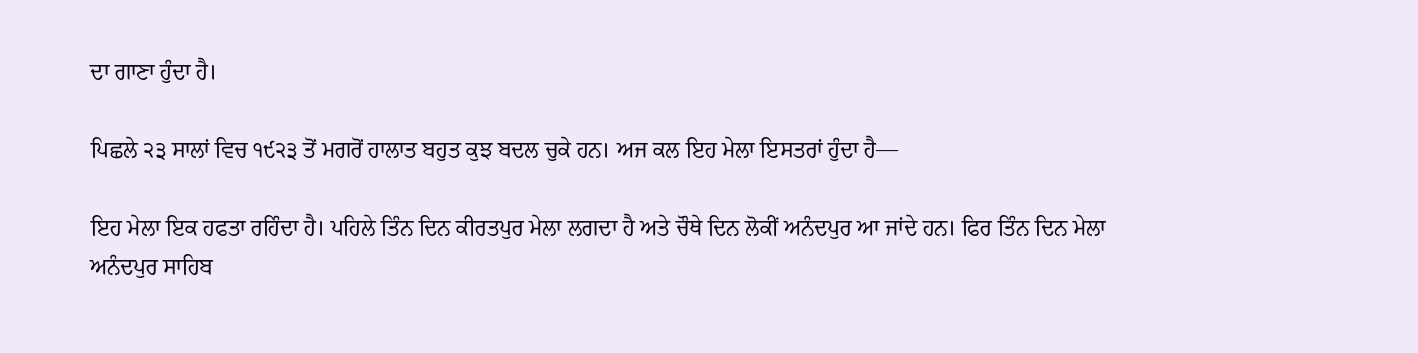ਦਾ ਗਾਣਾ ਹੁੰਦਾ ਹੈ।

ਪਿਛਲੇ ੨੩ ਸਾਲਾਂ ਵਿਚ ੧੯੨੩ ਤੋਂ ਮਗਰੋਂ ਹਾਲਾਤ ਬਹੁਤ ਕੁਝ ਬਦਲ ਚੁਕੇ ਹਨ। ਅਜ ਕਲ ਇਹ ਮੇਲਾ ਇਸਤਰਾਂ ਹੁੰਦਾ ਹੈ—

ਇਹ ਮੇਲਾ ਇਕ ਹਫਤਾ ਰਹਿੰਦਾ ਹੈ। ਪਹਿਲੇ ਤਿੰਨ ਦਿਨ ਕੀਰਤਪੁਰ ਮੇਲਾ ਲਗਦਾ ਹੈ ਅਤੇ ਚੌਥੇ ਦਿਨ ਲੋਕੀਂ ਅਨੰਦਪੁਰ ਆ ਜਾਂਦੇ ਹਨ। ਫਿਰ ਤਿੰਨ ਦਿਨ ਮੇਲਾ ਅਨੰਦਪੁਰ ਸਾਹਿਬ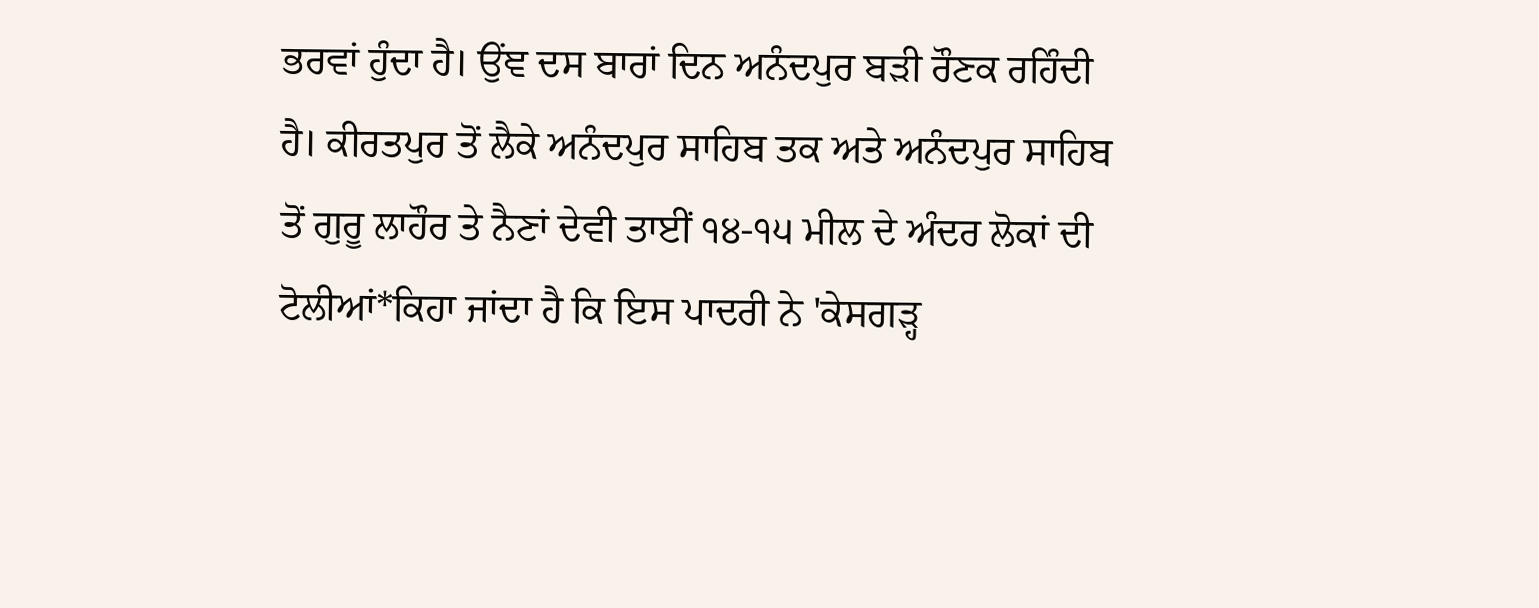ਭਰਵਾਂ ਹੁੰਦਾ ਹੈ। ਉਂਞ ਦਸ ਬਾਰਾਂ ਦਿਨ ਅਨੰਦਪੁਰ ਬੜੀ ਰੌਣਕ ਰਹਿੰਦੀ ਹੈ। ਕੀਰਤਪੁਰ ਤੋਂ ਲੈਕੇ ਅਨੰਦਪੁਰ ਸਾਹਿਬ ਤਕ ਅਤੇ ਅਨੰਦਪੁਰ ਸਾਹਿਬ ਤੋਂ ਗੁਰੂ ਲਾਹੌਰ ਤੇ ਨੈਣਾਂ ਦੇਵੀ ਤਾਈਂ ੧੪-੧੫ ਮੀਲ ਦੇ ਅੰਦਰ ਲੋਕਾਂ ਦੀ ਟੋਲੀਆਂ*ਕਿਹਾ ਜਾਂਦਾ ਹੈ ਕਿ ਇਸ ਪਾਦਰੀ ਨੇ 'ਕੇਸਗੜ੍ਹ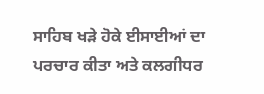ਸਾਹਿਬ ਖੜੇ ਹੋਕੇ ਈਸਾਈਆਂ ਦਾ ਪਰਚਾਰ ਕੀਤਾ ਅਤੇ ਕਲਗੀਧਰ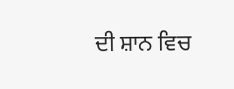ਦੀ ਸ਼ਾਨ ਵਿਚ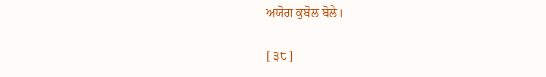ਅਯੋਗ ਕੁਬੋਲ ਬੋਲੇ।

[ ੩੮ ]